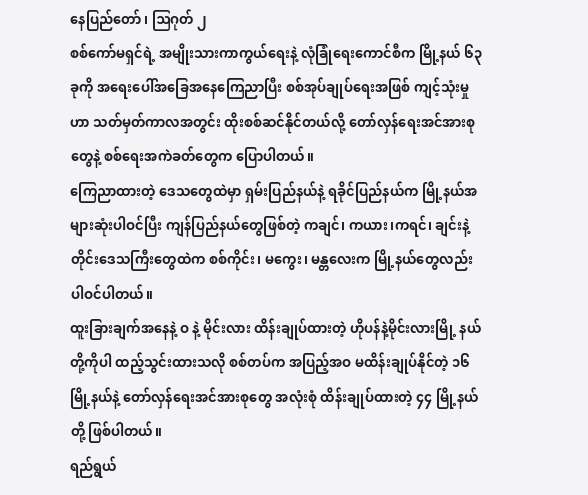နေပြည်တော် ၊ ဩဂုတ် ၂
စစ်ကော်မရှင်ရဲ့ အမျိုးသားကာကွယ်ရေးနဲ့ လုံခြုံရေးကောင်စီက မြို့နယ် ၆၃ ခုကို အရေးပေါ်အခြေအနေကြေညာပြီး စစ်အုပ်ချုပ်ရေးအဖြစ် ကျင့်သုံးမှုဟာ သတ်မှတ်ကာလအတွင်း ထိုးစစ်ဆင်နိုင်တယ်လို့ တော်လှန်ရေးအင်အားစုတွေနဲ့ စစ်ရေးအကဲခတ်တွေက ပြောပါတယ်။
ကြေညာထားတဲ့ ဒေသတွေထဲမှာ ရှမ်းပြည်နယ်နဲ့ ရခိုင်ပြည်နယ်က မြို့နယ်အများဆုံးပါဝင်ပြီး ကျန်ပြည်နယ်တွေဖြစ်တဲ့ ကချင်၊ ကယား၊ကရင်၊ ချင်းနဲ့ တိုင်းဒေသကြီးတွေထဲက စစ်ကိုင်း၊ မကွေး၊ မန္တလေးက မြို့နယ်တွေလည်း ပါဝင်ပါတယ်။
ထူးခြားချက်အနေနဲ့ ဝ နဲ့ မိုင်းလား ထိန်းချုပ်ထားတဲ့ ဟိုပန်နဲ့မိုင်းလားမြို့ နယ်တို့ကိုပါ ထည့်သွင်းထားသလို စစ်တပ်က အပြည့်အဝ မထိန်းချုပ်နိုင်တဲ့ ၁၆ မြို့နယ်နဲ့ တော်လှန်ရေးအင်အားစုတွေ အလုံးစုံ ထိန်းချုပ်ထားတဲ့ ၄၄ မြို့နယ်တို့ ဖြစ်ပါတယ်။
ရည်ရွယ်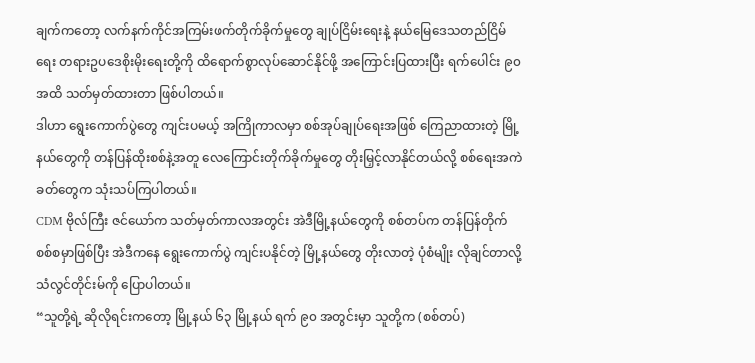ချက်ကတော့ လက်နက်ကိုင်အကြမ်းဖက်တိုက်ခိုက်မှုတွေ ချုပ်ငြိမ်းရေးနဲ့ နယ်မြေဒေသတည်ငြိမ်ရေး တရားဥပဒေစိုးမိုးရေးတို့ကို ထိရောက်စွာလုပ်ဆောင်နိုင်ဖို့ အကြောင်းပြထားပြီး ရက်ပေါင်း ၉၀ အထိ သတ်မှတ်ထားတာ ဖြစ်ပါတယ်။
ဒါဟာ ရွေးကောက်ပွဲတွေ ကျင်းပမယ့် အကြိုကာလမှာ စစ်အုပ်ချုပ်ရေးအဖြစ် ကြေညာထားတဲ့ မြို့နယ်တွေကို တန်ပြန်ထိုးစစ်နဲ့အတူ လေကြောင်းတိုက်ခိုက်မှုတွေ တိုးမြှင့်လာနိုင်တယ်လို့ စစ်ရေးအကဲခတ်တွေက သုံးသပ်ကြပါတယ်။
CDM ဗိုလ်ကြီး ဇင်ယော်က သတ်မှတ်ကာလအတွင်း အဲဒီမြို့နယ်တွေကို စစ်တပ်က တန်ပြန်တိုက်စစ်စမှာဖြစ်ပြီး အဲဒီကနေ ရွေးကောက်ပွဲ ကျင်းပနိုင်တဲ့ မြို့နယ်တွေ တိုးလာတဲ့ ပုံစံမျိုး လိုချင်တာလို့ သံလွင်တိုင်းမ်ကို ပြောပါတယ်။
“သူတို့ရဲ့ ဆိုလိုရင်းကတော့ မြို့နယ် ၆၃ မြို့နယ် ရက် ၉၀ အတွင်းမှာ သူတို့က (စစ်တပ်)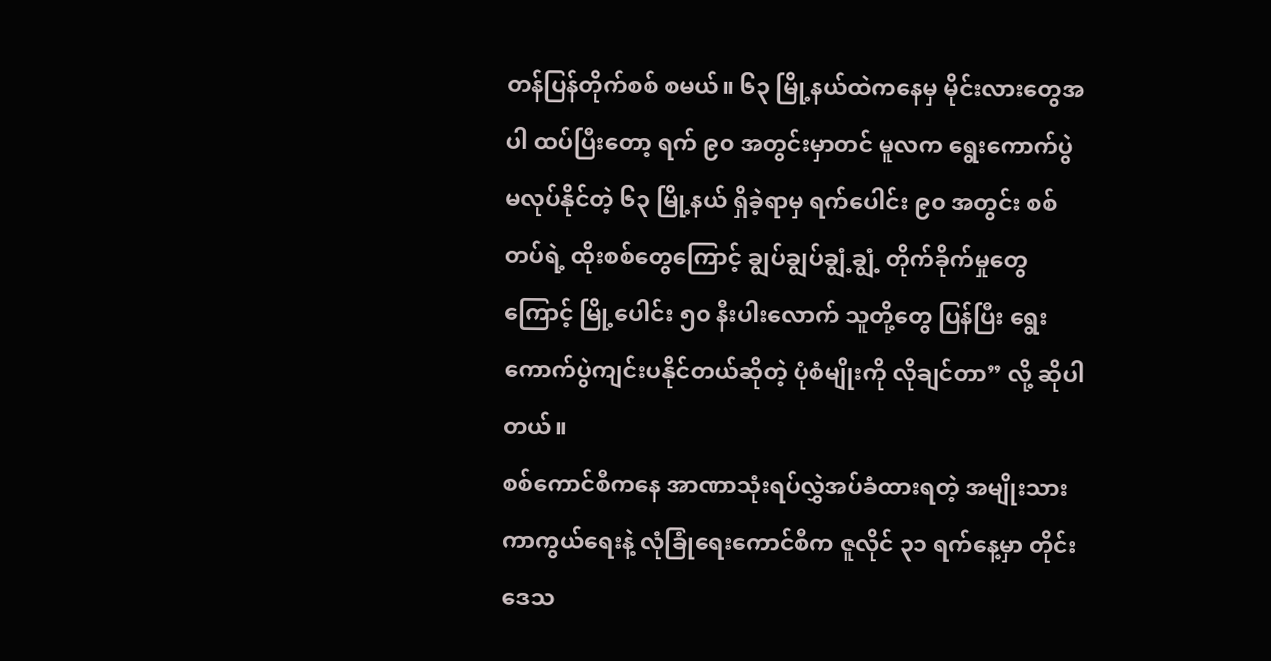တန်ပြန်တိုက်စစ် စမယ်။ ၆၃ မြို့နယ်ထဲကနေမှ မိုင်းလားတွေအပါ ထပ်ပြီးတော့ ရက် ၉၀ အတွင်းမှာတင် မူလက ရွေးကောက်ပွဲ မလုပ်နိုင်တဲ့ ၆၃ မြို့နယ် ရှိခဲ့ရာမှ ရက်ပေါင်း ၉၀ အတွင်း စစ်တပ်ရဲ့ ထိုးစစ်တွေကြောင့် ချွပ်ချွပ်ချွံ့ချွံ့ တိုက်ခိုက်မှုတွေကြောင့် မြို့ပေါင်း ၅၀ နီးပါးလောက် သူတို့တွေ ပြန်ပြီး ရွေးကောက်ပွဲကျင်းပနိုင်တယ်ဆိုတဲ့ ပုံစံမျိုးကို လိုချင်တာ” လို့ ဆိုပါတယ်။
စစ်ကောင်စီကနေ အာဏာသုံးရပ်လွှဲအပ်ခံထားရတဲ့ အမျိုးသားကာကွယ်ရေးနဲ့ လုံခြုံရေးကောင်စီက ဇူလိုင် ၃၁ ရက်နေ့မှာ တိုင်းဒေသ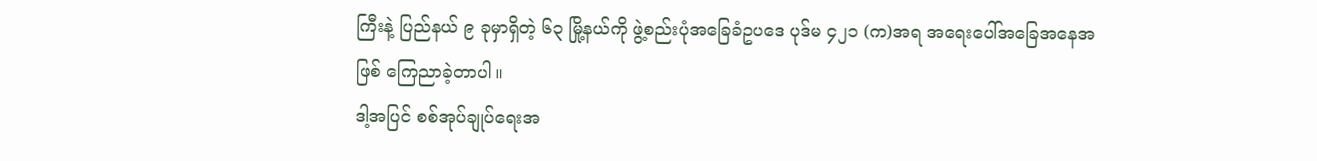ကြီးနဲ့ ပြည်နယ် ၉ ခုမှာရှိတဲ့ ၆၃ မြို့နယ်ကို ဖွဲ့စည်းပုံအခြေခံဥပဒေ ပုဒ်မ ၄၂၁ (က)အရ အရေးပေါ်အခြေအနေအဖြစ် ကြေညာခဲ့တာပါ။
ဒါ့အပြင် စစ်အုပ်ချုပ်ရေးအ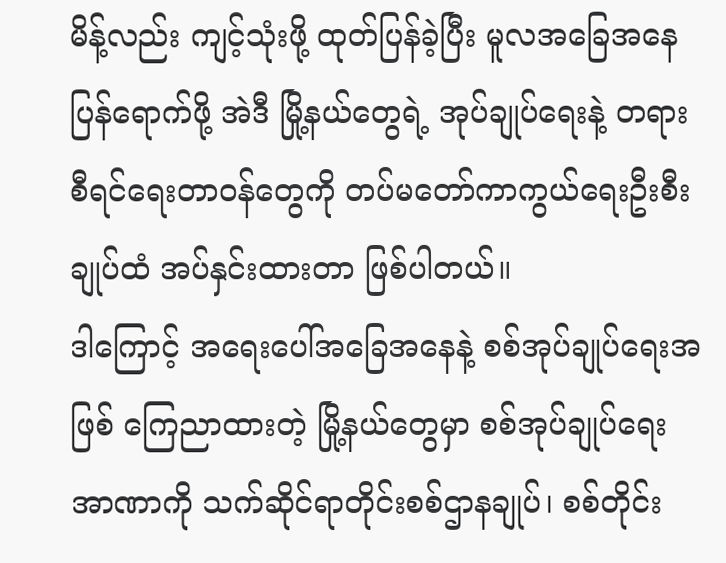မိန့်လည်း ကျင့်သုံးဖို့ ထုတ်ပြန်ခဲ့ပြီး မူလအခြေအနေပြန်ရောက်ဖို့ အဲဒီ မြို့နယ်တွေရဲ့ အုပ်ချုပ်ရေးနဲ့ တရားစီရင်ရေးတာဝန်တွေကို တပ်မတော်ကာကွယ်ရေးဦးစီးချုပ်ထံ အပ်နှင်းထားတာ ဖြစ်ပါတယ်။
ဒါကြောင့် အရေးပေါ်အခြေအနေနဲ့ စစ်အုပ်ချုပ်ရေးအဖြစ် ကြေညာထားတဲ့ မြို့နယ်တွေမှာ စစ်အုပ်ချုပ်ရေးအာဏာကို သက်ဆိုင်ရာတိုင်းစစ်ဌာနချုပ်၊ စစ်တိုင်း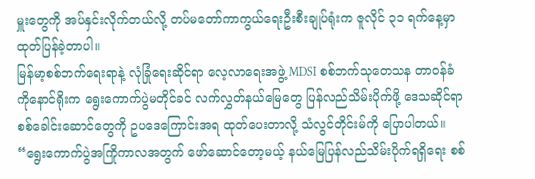မှူးတွေကို အပ်နှင်းလိုက်တယ်လို့ တပ်မတော်ကာကွယ်ရေးဦးစီးချုပ်ရုံးက ဇူလိုင် ၃၁ ရက်နေ့မှာ ထုတ်ပြန်ခဲ့တာပါ။
မြန်မာ့စစ်ဘက်ရေးရာနဲ့ လုံခြုံရေးဆိုင်ရာ လေ့လာရေးအဖွဲ့ MDSI စစ်ဘက်သုတေသန တာဝန်ခံ ကိုနောင်ရိုးက ရွေးကောက်ပွဲမတိုင်ခင် လက်လွှတ်နယ်မြေတွေ ပြန်လည်သိမ်းပိုက်ဖို့ ဒေသဆိုင်ရာ စစ်ခေါင်းဆောင်တွေကို ဥပဒေကြောင်းအရ ထုတ်ပေးတာလို့ သံလွင်တိုင်းမ်ကို ပြောပါတယ်။
“ရွေးကောက်ပွဲအကြိုကာလအတွက် ဖော်ဆောင်တော့မယ့် နယ်မြေပြန်လည်သိမ်းပိုက်ရရှိရေး စစ်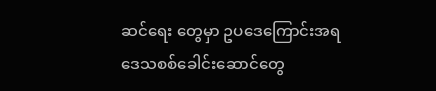ဆင်ရေး တွေမှာ ဥပဒေကြောင်းအရ ဒေသစစ်ခေါင်းဆောင်တွေ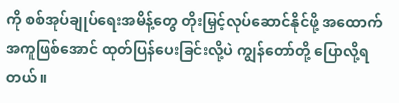ကို စစ်အုပ်ချုပ်ရေးအမိန့်တွေ တိုးမြှင့်လုပ်ဆောင်နိုင်ဖို့ အထောက်အကူဖြစ်အောင် ထုတ်ပြန်ပေးခြင်းလို့ပဲ ကျွန်တော်တို့ ပြောလို့ရတယ်။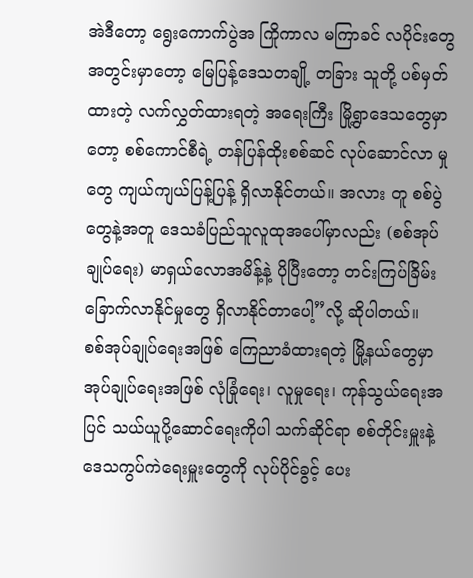အဲဒီတော့ ရွေးကောက်ပွဲအ ကြိုကာလ မကြာခင် လပိုင်းတွေအတွင်းမှာတော့ မြေပြန့်ဒေသတချို့ တခြား သူတို့ ပစ်မှတ်ထားတဲ့ လက်လွှတ်ထားရတဲ့ အရေးကြီး မြို့ရွာဒေသတွေမှာတော့ စစ်ကောင်စီရဲ့ တန်ပြန်ထိုးစစ်ဆင် လုပ်ဆောင်လာ မှုတွေ ကျယ်ကျယ်ပြန့်ပြန့် ရှိလာနိုင်တယ်။ အလား တူ စစ်ပွဲတွေနဲ့အတူ ဒေသခံပြည်သူလူထုအပေါ်မှာလည်း (စစ်အုပ်ချုပ်ရေး) မာရှယ်လောအမိန့်နဲ့ ပိုပြီးတော့ တင်းကြပ်ခြိမ်းခြောက်လာနိုင်မှုတွေ ရှိလာနိုင်တာပေါ့”လို့ ဆိုပါတယ်။
စစ်အုပ်ချုပ်ရေးအဖြစ် ကြေညာခံထားရတဲ့ မြို့နယ်တွေမှာ အုပ်ချုပ်ရေးအဖြစ် လုံခြုံရေး၊ လူမှုရေး၊ ကုန်သွယ်ရေးအပြင် သယ်ယူပို့ဆောင်ရေးကိုပါ သက်ဆိုင်ရာ စစ်တိုင်းမှူးနဲ့ ဒေသကွပ်ကဲရေးမှူးတွေကို လုပ်ပိုင်ခွင့် ပေး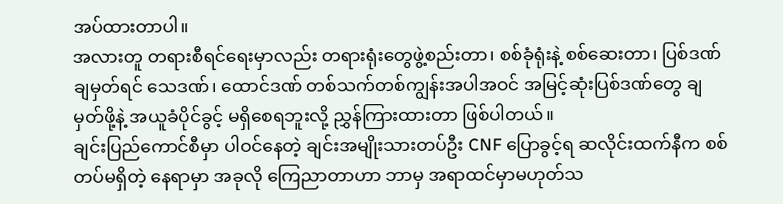အပ်ထားတာပါ။
အလားတူ တရားစီရင်ရေးမှာလည်း တရားရုံးတွေဖွဲ့စည်းတာ၊ စစ်ခုံရုံးနဲ့ စစ်ဆေးတာ၊ ပြစ်ဒဏ်ချမှတ်ရင် သေဒဏ်၊ ထောင်ဒဏ် တစ်သက်တစ်ကျွန်းအပါအဝင် အမြင့်ဆုံးပြစ်ဒဏ်တွေ ချမှတ်ဖို့နဲ့ အယူခံပိုင်ခွင့် မရှိစေရဘူးလို့ ညွှန်ကြားထားတာ ဖြစ်ပါတယ်။
ချင်းပြည်ကောင်စီမှာ ပါဝင်နေတဲ့ ချင်းအမျိုးသားတပ်ဦး CNF ပြောခွင့်ရ ဆလိုင်းထက်နီက စစ် တပ်မရှိတဲ့ နေရာမှာ အခုလို ကြေညာတာဟာ ဘာမှ အရာထင်မှာမဟုတ်သ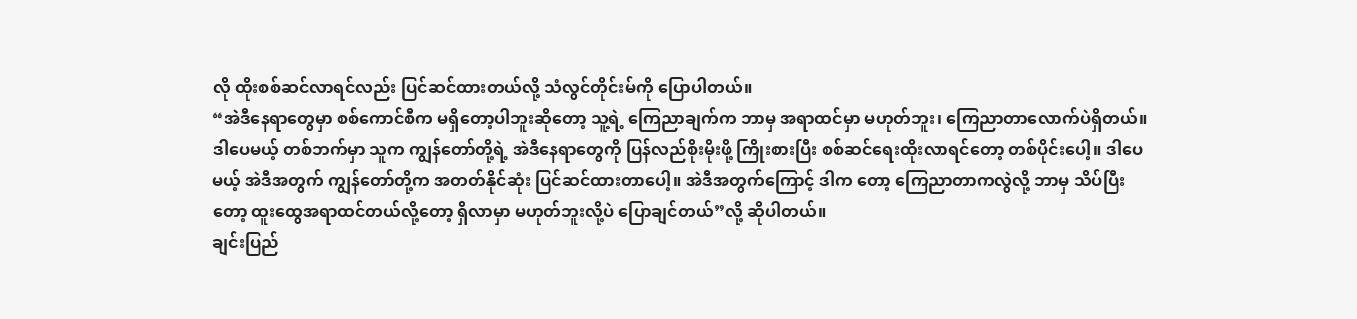လို ထိုးစစ်ဆင်လာရင်လည်း ပြင်ဆင်ထားတယ်လို့ သံလွင်တိုင်းမ်ကို ပြောပါတယ်။
“အဲဒီနေရာတွေမှာ စစ်ကောင်စီက မရှိတော့ပါဘူးဆိုတော့ သူ့ရဲ့ ကြေညာချက်က ဘာမှ အရာထင်မှာ မဟုတ်ဘူး၊ ကြေညာတာလောက်ပဲရှိတယ်။ ဒါပေမယ့် တစ်ဘက်မှာ သူက ကျွန်တော်တို့ရဲ့ အဲဒီနေရာတွေကို ပြန်လည်စိုးမိုးဖို့ ကြိုးစားပြီး စစ်ဆင်ရေးထိုးလာရင်တော့ တစ်ပိုင်းပေါ့။ ဒါပေမယ့် အဲဒီအတွက် ကျွန်တော်တို့က အတတ်နိုင်ဆုံး ပြင်ဆင်ထားတာပေါ့။ အဲဒီအတွက်ကြောင့် ဒါက တော့ ကြေညာတာကလွဲလို့ ဘာမှ သိပ်ပြီးတော့ ထူးထွေအရာထင်တယ်လို့တော့ ရှိလာမှာ မဟုတ်ဘူးလို့ပဲ ပြောချင်တယ်”လို့ ဆိုပါတယ်။
ချင်းပြည်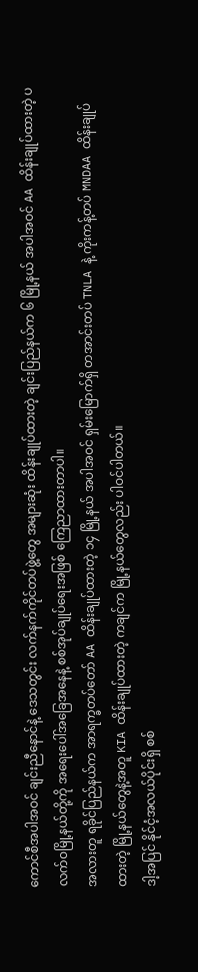ကောင်စီအပါအဝင် ချင်းညီနောင်နဲ့ ဒေသတွင်း လက်နက်ကိုင်တပ်ဖွဲ့တွေ အများဆုံး ထိန်းချုပ်ထားတဲ့ ချင်းပြည်နယ်က ၆ မြို့နယ် အပါအဝင် AA ထိန်းချုပ်ထားတဲ့ ပလက်ဝမြို့နယ်တို့ကို အရေးပေါ်အခြေအနေနဲ့ စစ်အုပ်ချုပ်ရေးအဖြစ် ကြေညာထားတာပါ။
အလားတူ ရခိုင်ပြည်နယ်က အာရက္ခတပ်တော် AA ထိန်းချုပ်ထားတဲ့ ၁၄ မြို့နယ် အပါအဝင် ရှမ်းမြောက်ရှိ တအာင်းတပ် TNLA နဲ့ ကိုးကန့်တပ် MNDAA ထိန်းချုပ်ထားတဲ့ မြို့နယ်တွေနဲ့အတူ KIA ထိန်းချုပ်ထားတဲ့ ကချင်က မြို့နယ်တွေလည်း ပါဝင်ပါတယ်။
ဒါ့အပြင် နိုင်ငံ့အလယ်ပိုင်းရှိ စစ်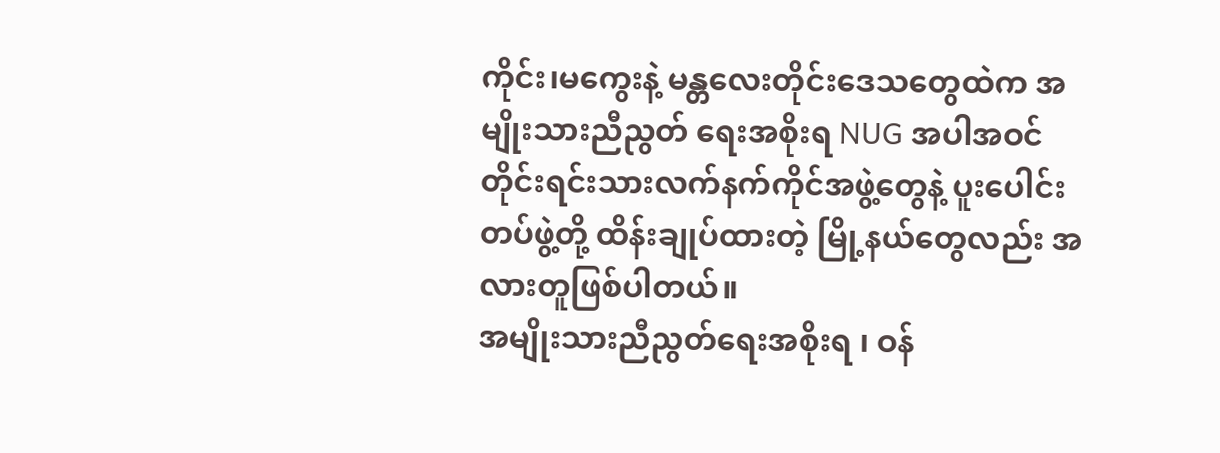ကိုင်း၊မကွေးနဲ့ မန္တလေးတိုင်းဒေသတွေထဲက အမျိုးသားညီညွတ် ရေးအစိုးရ NUG အပါအဝင် တိုင်းရင်းသားလက်နက်ကိုင်အဖွဲ့တွေနဲ့ ပူးပေါင်းတပ်ဖွဲ့တို့ ထိန်းချုပ်ထားတဲ့ မြို့နယ်တွေလည်း အလားတူဖြစ်ပါတယ်။
အမျိုးသားညီညွတ်ရေးအစိုးရ ၊ ဝန်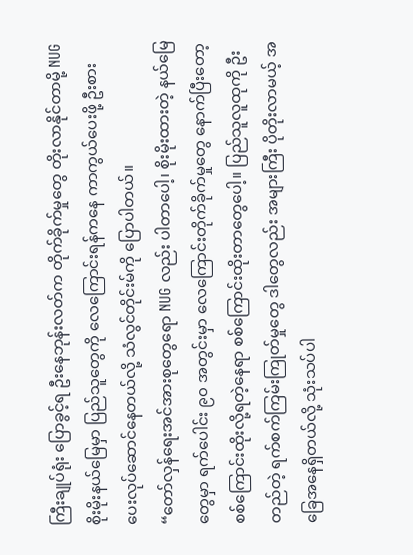ကြီးချုပ်ရုံး ပြောခွင့်ရ ဦးနေဘုန်းလတ်က တိုက်ခိုက်မှုတွေ တိုးလာနိုင်တာမို့ NUG စိုးမိုးနယ်မြေမှာ ပြည်သူတွေကို လေကြောင်းရန်ကနေ ကာကွယ်ပေးဖို့ ဦးစား ပေးလုပ်ဆောင်နေတယ်လို့ သံလွင်တိုင်းမ်ကို ပြောပါတယ်။
“တော်လှန်ရေးအင်အားစုတွေရော NUG လည်း ပါတာပေါ့၊ စိုးမိုးထားတဲ့ နယ်မြေတွေမှာ ရက်ပေါင်း ၉၀ အတွင်းမှာ လေကြောင်းတိုက်ခိုက်မှုတွေ နောက်ပြီးတော့ စစ်ကြောင်းထိုးလို့ရတဲ့နေရာ စစ်ကြောင်းထိုးတာတွေပေါ့။ ပြည်သူလူထုကို ဦးတည်တဲ့ ရက်စက်ကြမ်းကြုတ်မှုတွေ ဒါတွေလည်း အများကြီး ပိုတိုးလာမယ့် အခြေအနေရှိတယ်လို့ သုံးသပ်ပါ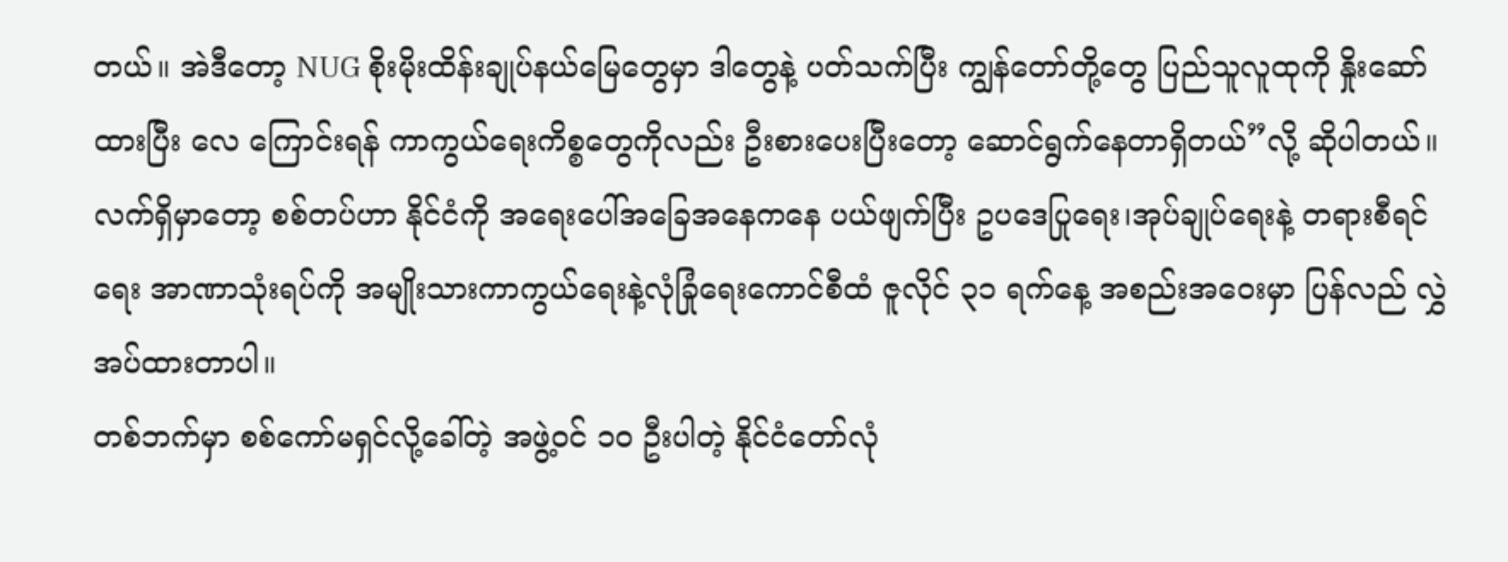တယ်။ အဲဒီတော့ NUG စိုးမိုးထိန်းချုပ်နယ်မြေတွေမှာ ဒါတွေနဲ့ ပတ်သက်ပြီး ကျွန်တော်တို့တွေ ပြည်သူလူထုကို နှိုးဆော်ထားပြီး လေ ကြောင်းရန် ကာကွယ်ရေးကိစ္စတွေကိုလည်း ဦးစားပေးပြီးတော့ ဆောင်ရွက်နေတာရှိတယ်”လို့ ဆိုပါတယ်။
လက်ရှိမှာတော့ စစ်တပ်ဟာ နိုင်ငံကို အရေးပေါ်အခြေအနေကနေ ပယ်ဖျက်ပြီး ဥပဒေပြုရေး၊အုပ်ချုပ်ရေးနဲ့ တရားစီရင်ရေး အာဏာသုံးရပ်ကို အမျိုးသားကာကွယ်ရေးနဲ့လုံခြုံရေးကောင်စီထံ ဇူလိုင် ၃၁ ရက်နေ့ အစည်းအဝေးမှာ ပြန်လည် လွှဲအပ်ထားတာပါ။
တစ်ဘက်မှာ စစ်ကော်မရှင်လို့ခေါ်တဲ့ အဖွဲ့ဝင် ၁၀ ဦးပါတဲ့ နိုင်ငံတော်လုံ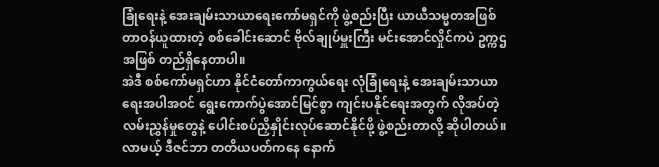ခြုံရေးနဲ့ အေးချမ်းသာယာရေးကော်မရှင်ကို ဖွဲ့စည်းပြီး ယာယီသမ္မတအဖြစ် တာဝန်ယူထားတဲ့ စစ်ခေါင်းဆောင် ဗိုလ်ချုပ်မှူးကြီး မင်းအောင်လှိုင်ကပဲ ဥက္ကဌအဖြစ် တည်ရှိနေတာပါ။
အဲဒီ စစ်ကော်မရှင်ဟာ နိုင်ငံတော်ကာကွယ်ရေး လုံခြုံရေးနဲ့ အေးချမ်းသာယာရေးအပါအဝင် ရွေးကောက်ပွဲအောင်မြင်စွာ ကျင်းပနိုင်ရေးအတွက် လိုအပ်တဲ့ လမ်းညွှန်မှုတွေနဲ့ ပေါင်းစပ်ညှိနှိုင်းလုပ်ဆောင်နိုင်ဖို့ ဖွဲ့စည်းတာလို့ ဆိုပါတယ်။
လာမယ့် ဒီဇင်ဘာ တတိယပတ်ကနေ နောက်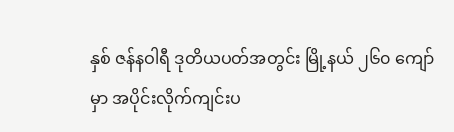နှစ် ဇန်နဝါရီ ဒုတိယပတ်အတွင်း မြို့နယ် ၂၆၀ ကျော်မှာ အပိုင်းလိုက်ကျင်းပ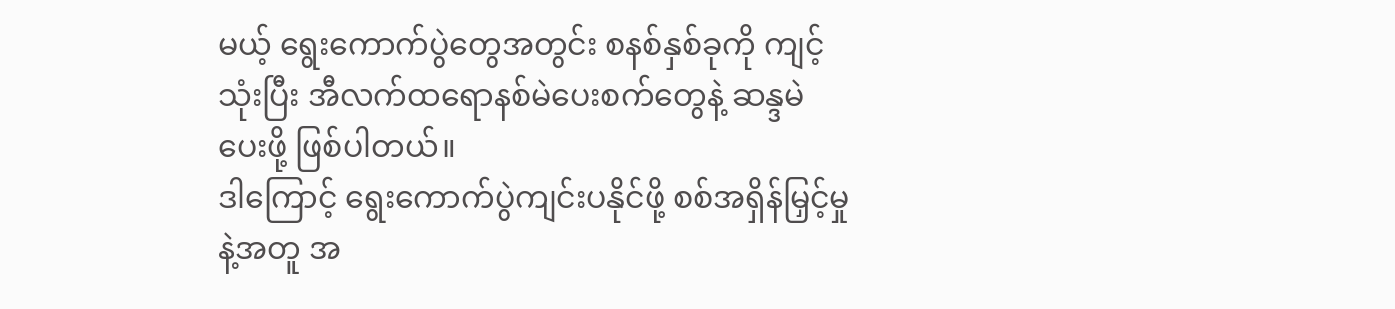မယ့် ရွေးကောက်ပွဲတွေအတွင်း စနစ်နှစ်ခုကို ကျင့်သုံးပြီး အီလက်ထရောနစ်မဲပေးစက်တွေနဲ့ ဆန္ဒမဲ ပေးဖို့ ဖြစ်ပါတယ်။
ဒါကြောင့် ရွေးကောက်ပွဲကျင်းပနိုင်ဖို့ စစ်အရှိန်မြှင့်မှုနဲ့အတူ အ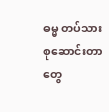ဓမ္မ တပ်သားစုဆောင်းတာတွေ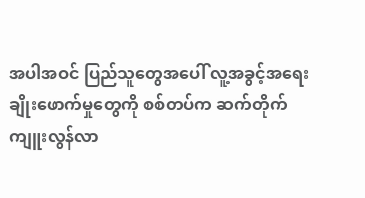အပါအဝင် ပြည်သူတွေအပေါ် လူ့အခွင့်အရေးချိုးဖောက်မှုတွေကို စစ်တပ်က ဆက်တိုက် ကျူးလွန်လာ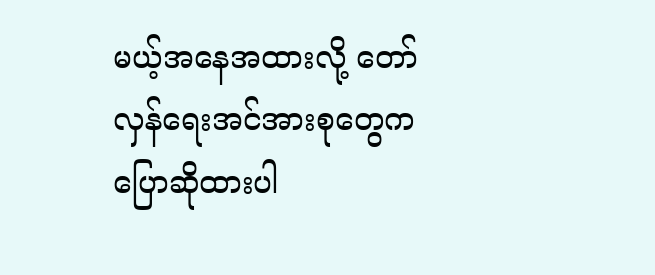မယ့်အနေအထားလို့ တော်လှန်ရေးအင်အားစုတွေက ပြောဆိုထားပါ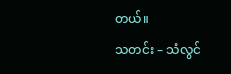တယ်။
သတင်း – သံလွင်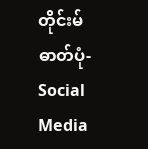တိုင်းမ်
ဓာတ်ပုံ-Social Media